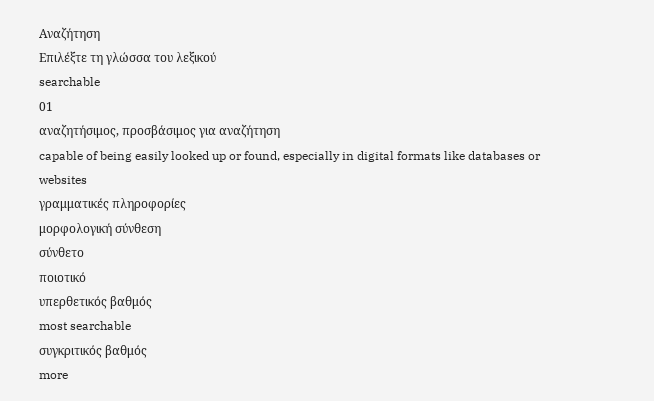Αναζήτηση
Επιλέξτε τη γλώσσα του λεξικού
searchable
01
αναζητήσιμος, προσβάσιμος για αναζήτηση
capable of being easily looked up or found, especially in digital formats like databases or websites
γραμματικές πληροφορίες
μορφολογική σύνθεση
σύνθετο
ποιοτικό
υπερθετικός βαθμός
most searchable
συγκριτικός βαθμός
more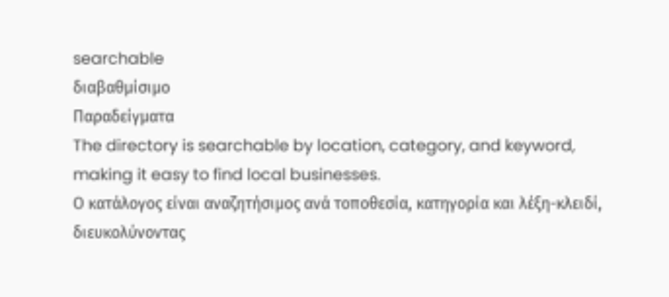searchable
διαβαθμίσιμο
Παραδείγματα
The directory is searchable by location, category, and keyword, making it easy to find local businesses.
Ο κατάλογος είναι αναζητήσιμος ανά τοποθεσία, κατηγορία και λέξη-κλειδί, διευκολύνοντας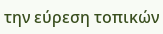την εύρεση τοπικών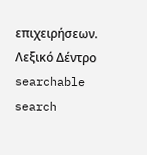επιχειρήσεων.
Λεξικό Δέντρο
searchable
search